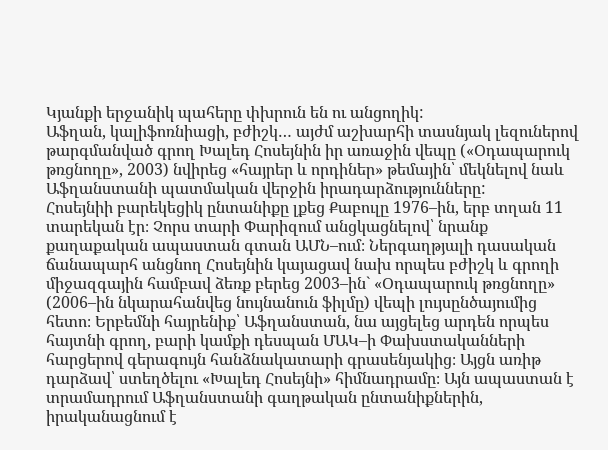Կյանքի երջանիկ պահերը փխրուն են ու անցողիկ:
Աֆղան, կալիֆոռնիացի, բժիշկ… այժմ աշխարհի տասնյակ լեզուներով թարգմանված գրող Խալեդ Հոսեյնին իր առաջին վեպը («Օդապարուկ թռցնողը», 2003) նվիրեց «հայրեր և որդիներ» թեմային՝ մեկնելով նաև Աֆղանստանի պատմական վերջին իրադարձությունները:
Հոսեյնիի բարեկեցիկ ընտանիքը լքեց Քաբուլը 1976–ին, երբ տղան 11 տարեկան էր։ Չորս տարի Փարիզում անցկացնելով՝ նրանք քաղաքական ապաստան գտան ԱՄՆ–ում։ Ներգաղթյալի դասական ճանապարհ անցնող Հոսեյնին կայացավ նախ որպես բժիշկ և գրողի միջազգային համբավ ձեռք բերեց 2003–ին` «Օդապարուկ թռցնողը» (2006–ին նկարահանվեց նույնանուն ֆիլմը) վեպի լույսընծայումից հետո։ Երբեմնի հայրենիք՝ Աֆղանստան, նա այցելեց արդեն որպես հայտնի գրող, բարի կամքի դեսպան ՄԱԿ–ի Փախստականների հարցերով գերագույն հանձնակատարի գրասենյակից։ Այցն առիթ դարձավ՝ ստեղծելու «Խալեդ Հոսեյնի» հիմնադրամը։ Այն ապաստան է տրամադրում Աֆղանստանի գաղթական ընտանիքներին, իրականացնում է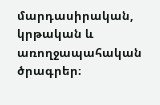մարդասիրական, կրթական և առողջապահական ծրագրեր։